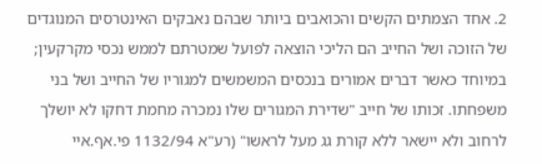2. אחד הצמתים הקשים והכואבים ביותר שבהם נאבקים האינטרסים המנוגדים של הזוכה ושל החייב הם הליכי הוצאה לפועל שמטרתם לממש נכסי מקרקעין; במיוחד כאשר דברים אמורים בנכסים המשמשים למגוריו של החייב ושל בני משפחתו. זכותו של חייב "שדירת המגורים שלו נמכרה מחמת דחקו לא יושלך לרחוב ולא יישאר ללא קורת גג מעל לראשו" (רע"א 1132/94 פי.אף.איי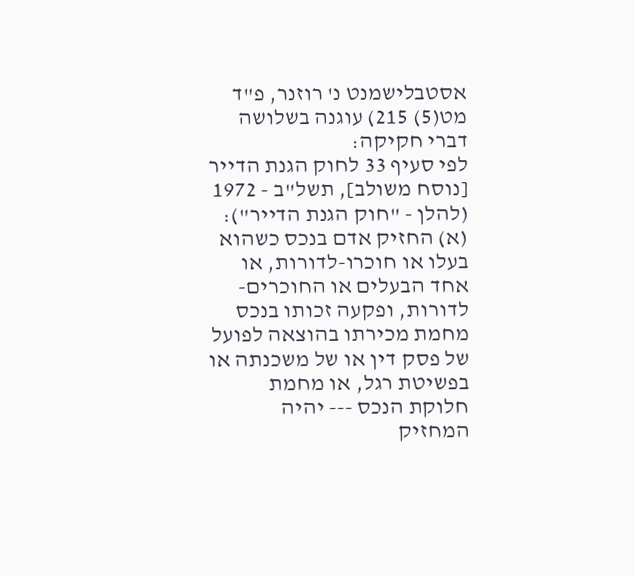אסטבלישמנט נ' רוזנר, פ"ד מט(5) 215) עוגנה בשלושה דברי חקיקה:
לפי סעיף 33 לחוק הגנת הדייר [נוסח משולב], תשל"ב - 1972 (להלן - "חוק הגנת הדייר"):
(א) החזיק אדם בנכס כשהוא בעלו או חוכרו-לדורות, או אחד הבעלים או החוכרים-לדורות, ופקעה זכותו בנכס מחמת מכירתו בהוצאה לפועל של פסק דין או של משכנתה או בפשיטת רגל, או מחמת חלוקת הנכס --- יהיה המחזיק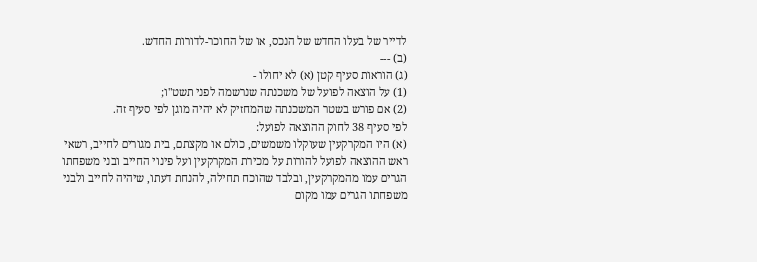לדייר של בעלו החדש של הנכס, או של החוכר-לדורות החדש.
(ב) ---
(ג) הוראות סעיף קטן (א) לא יחולו -
(1) על הוצאה לפועל של משכנתה שנרשמה לפני תשט"ו;
(2) אם פורש בשטר המשכנתה שהמחזיק לא יהיה מוגן לפי סעיף זה.
לפי סעיף 38 לחוק ההוצאה לפועל:
(א) היו המקרקעין שעוקלו משמשים, כולם או מקצתם, בית מגורים לחייב, רשאי ראש ההוצאה לפועל להורות על מכירת המקרקעין ועל פינוי החייב ובני משפחתו הגרים עמו מהמקרקעין, ובלבד שהוכח תחילה, להנחת דעתו, שיהיה לחייב ולבני משפחתו הגרים עמו מקום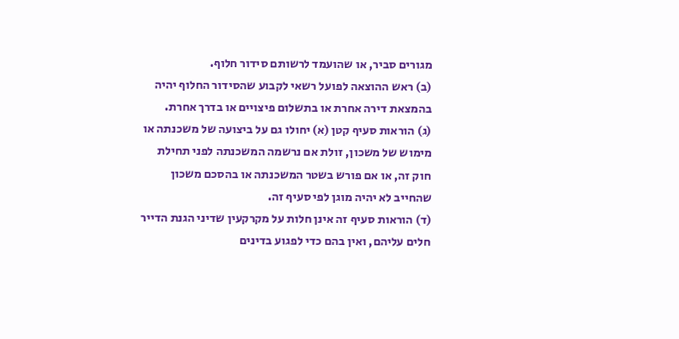מגורים סביר, או שהועמד לרשותם סידור חלוף.
(ב) ראש ההוצאה לפועל רשאי לקבוע שהסידור החלוף יהיה בהמצאת דירה אחרת או בתשלום פיצויים או בדרך אחרת.
(ג) הוראות סעיף קטן (א) יחולו גם על ביצועה של משכנתה או מימוש של משכון, זולת אם נרשמה המשכנתה לפני תחילת חוק זה, או אם פורש בשטר המשכנתה או בהסכם משכון שהחייב לא יהיה מוגן לפי סעיף זה.
(ד) הוראות סעיף זה אינן חלות על מקרקעין שדיני הגנת הדייר חלים עליהם, ואין בהם כדי לפגוע בדינים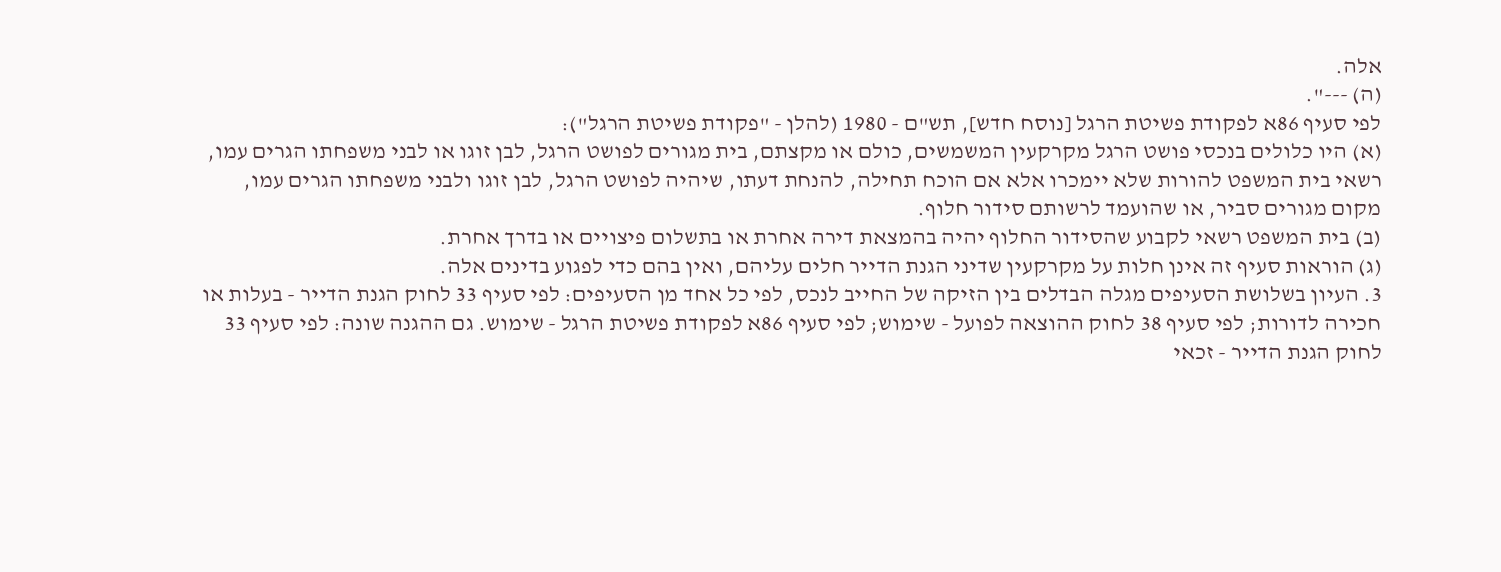אלה.
(ה) ---".
לפי סעיף 86א לפקודת פשיטת הרגל [נוסח חדש], תש"ם - 1980 (להלן - "פקודת פשיטת הרגל"):
(א) היו כלולים בנכסי פושט הרגל מקרקעין המשמשים, כולם או מקצתם, בית מגורים לפושט הרגל, לבן זוגו או לבני משפחתו הגרים עמו, רשאי בית המשפט להורות שלא יימכרו אלא אם הוכח תחילה, להנחת דעתו, שיהיה לפושט הרגל, לבן זוגו ולבני משפחתו הגרים עמו, מקום מגורים סביר, או שהועמד לרשותם סידור חלוף.
(ב) בית המשפט רשאי לקבוע שהסידור החלוף יהיה בהמצאת דירה אחרת או בתשלום פיצויים או בדרך אחרת.
(ג) הוראות סעיף זה אינן חלות על מקרקעין שדיני הגנת הדייר חלים עליהם, ואין בהם כדי לפגוע בדינים אלה.
3. העיון בשלושת הסעיפים מגלה הבדלים בין הזיקה של החייב לנכס, לפי כל אחד מן הסעיפים: לפי סעיף 33 לחוק הגנת הדייר - בעלות או חכירה לדורות; לפי סעיף 38 לחוק ההוצאה לפועל - שימוש; לפי סעיף 86א לפקודת פשיטת הרגל - שימוש. גם ההגנה שונה: לפי סעיף 33 לחוק הגנת הדייר - זכאי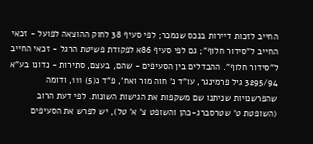החייב לזכות דיירות בנכס שנמכר; לפי סעיף 38 לחוק ההוצאה לפועל - זכאי החייב ל"סידור חלוף"; גם לפי סעיף 86א לפקודת פשיטת הרגל - זכאי החייב ל"סידור חלוף". ההבדלים בין הסעיפים - שהם, בעצם, סתירות - נדונו בע"א 3295/94 גיל פרמינגר, עו"ד נ' חוה מור ואח', פ"ד נ(5) 111, ודומה שהפרשנויות שניתנו שם משקפות את הגישות השונות. לפי דעת הרוב (השופטת ט' שטרסברג-כהן והשופט צ' א' טל), יש לפרש את הסעיפים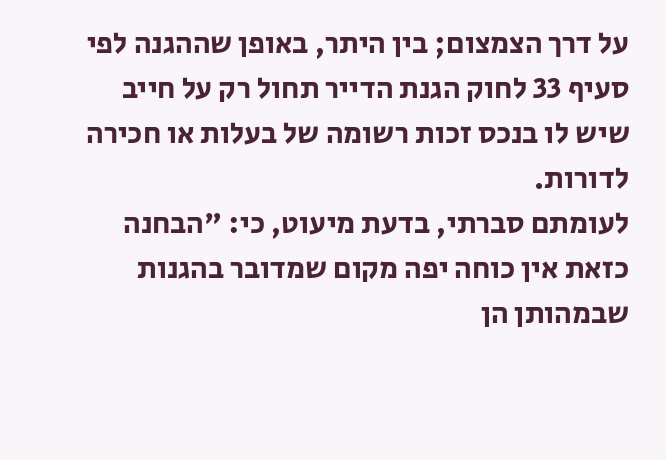על דרך הצמצום; בין היתר, באופן שההגנה לפי סעיף 33 לחוק הגנת הדייר תחול רק על חייב שיש לו בנכס זכות רשומה של בעלות או חכירה לדורות.
לעומתם סברתי, בדעת מיעוט, כי: "הבחנה כזאת אין כוחה יפה מקום שמדובר בהגנות שבמהותן הן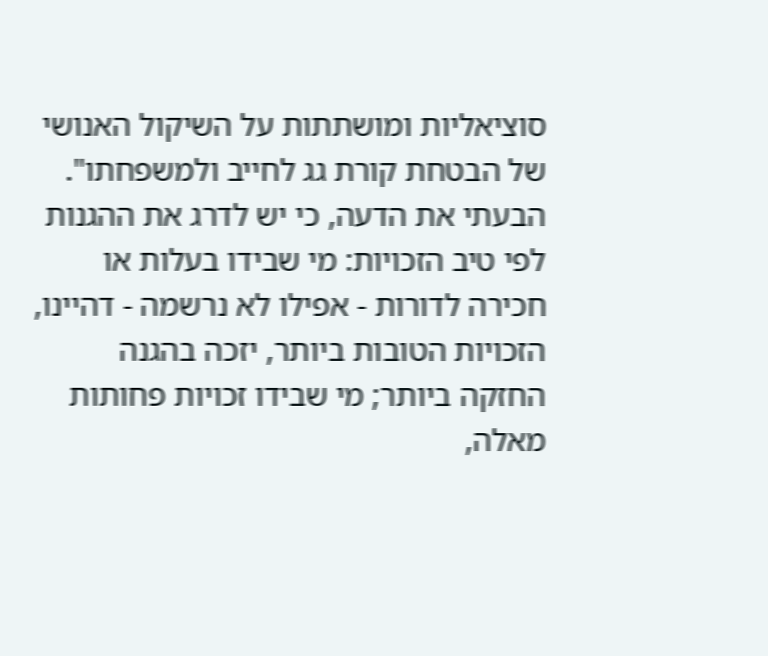סוציאליות ומושתתות על השיקול האנושי של הבטחת קורת גג לחייב ולמשפחתו". הבעתי את הדעה, כי יש לדרג את ההגנות לפי טיב הזכויות: מי שבידו בעלות או חכירה לדורות - אפילו לא נרשמה - דהיינו, הזכויות הטובות ביותר, יזכה בהגנה החזקה ביותר; מי שבידו זכויות פחותות מאלה,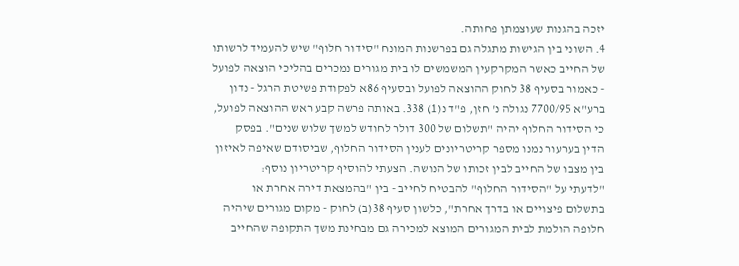יזכה בהגנות שעוצמתן פחותה.
4. השוני בין הגישות מתגלה גם בפרשנות המונח "סידור חלוף" שיש להעמיד לרשותו של החייב כאשר המקרקעין המשמשים לו בית מגורים נמכרים בהליכי הוצאה לפועל - כאמור בסעיף 38 לחוק ההוצאה לפועל ובסעיף 86א לפקודת פשיטת הרגל - נדון ברע"א 7700/95 נגולה נ' חזן, פ"ד נ(1) 338. באותה פרשה קבע ראש ההוצאה לפועל, כי הסידור החלוף יהיה "תשלום של 300 דולר לחודש למשך שלוש שנים". בפסק הדין בערעור נמנו מספר קריטריונים לענין הסידור החלוף, שביסודם שאיפה לאיזון בין מצבו של החייב לבין זכותו של הנושה. הצעתי להוסיף קריטריון נוסף:
"לדעתי על "הסידור החלוף" להבטיח לחייב - בין "בהמצאת דירה אחרת או בתשלום פיצויים או בדרך אחרת", כלשון סעיף 38(ב) לחוק - מקום מגורים שיהיה חלופה הולמת לבית המגורים המוצא למכירה גם מבחינת משך התקופה שהחייב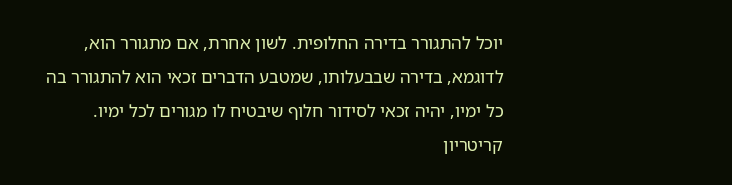יוכל להתגורר בדירה החלופית. לשון אחרת, אם מתגורר הוא, לדוגמא, בדירה שבבעלותו, שמטבע הדברים זכאי הוא להתגורר בה כל ימיו, יהיה זכאי לסידור חלוף שיבטיח לו מגורים לכל ימיו. קריטריון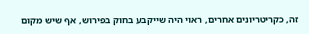זה, כקריטריונים אחרים, ראוי היה שייקבע בחוק בפירוש, אף שיש מקום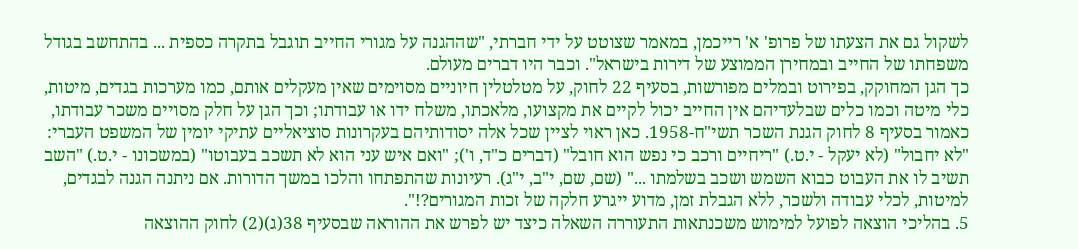לשקול גם את הצעתו של פרופ' א' רייכמן, במאמר שצוטט על ידי חברתי, "שההגנה על מגורי החייב תוגבל בתקרה כספית ... בהתחשב בגודל משפחתו של החייב ובמחירן הממוצע של דירות בישראל". וכבר היו דברים מעולם.
כך הגן המחוקק, בפירוט ובמלים מפורשות, בסעיף 22 לחוק, על מטלטלין חיוניים מסוימים שאין מעקלים אותם, כמו מערכות בגדים, מיטות, כלי מיטה וכמו כלים שבלעדיהם אין החייב יכול לקיים את מקצועו, מלאכתו, משלח ידו או עבודתו; וכך הגן על חלק מסויים משכר עבודתו, כאמור בסעיף 8 לחוק הגנת השכר תשי"ח-1958. כאן ראוי לציין שכל אלה יסודותיהם בעקרונות סוציאליים עתיקי יומין של המשפט העברי: "לא יחבול" (לא יעקל - י.ט.) "ריחיים ורכב כי נפש הוא חובל" (דברים כ"ד, ו'); "ואם איש עני הוא לא תשכב בעבוטו" (במשכונו - י.ט.) "השב תשיב לו את העבוט כבוא השמש ושכב בשלמתו ..." (שם, שם, י"ב, י"ג). רעיונות שהתפתחו והלכו במשך הדורות. אם ניתנה הגנה לבגדים, למיטות, לכלי עבודה ולשכר, ללא הגבלת זמן, מדוע ייגרע חלקה של זכות המגורים?!".
5. בהליכי הוצאה לפועל למימוש משכנתאות התעוררה השאלה כיצד יש לפרש את ההוראה שבסעיף 38(ג)(2) לחוק ההוצאה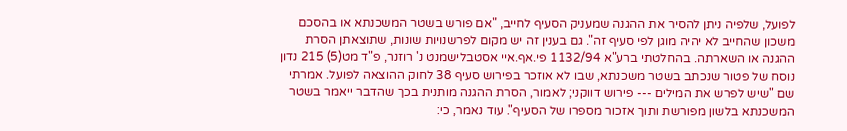לפועל, שלפיה ניתן להסיר את ההגנה שמעניק הסעיף לחייב, "אם פורש בשטר המשכנתא או בהסכם משכון שהחייב לא יהיה מוגן לפי סעיף זה". גם בענין זה יש מקום לפרשנויות שונות, שתוצאתן הסרת ההגנה או השארתה. בהחלטתי ברע"א 1132/94 פי.אף.איי אסטבלישמנט נ' רוזנר, פ"ד מט(5) 215 נדון נוסח של פטור שנכתב בשטר משכנתא, שבו לא אוזכר בפירוש סעיף 38 לחוק ההוצאה לפועל. אמרתי שם "שיש לפרש את המילים --- פירוש דווקני; לאמור, הסרת ההגנה מותנית בכך שהדבר ייאמר בשטר המשכנתא בלשון מפורשת ותוך אזכור מספרו של הסעיף". עוד נאמר, כי: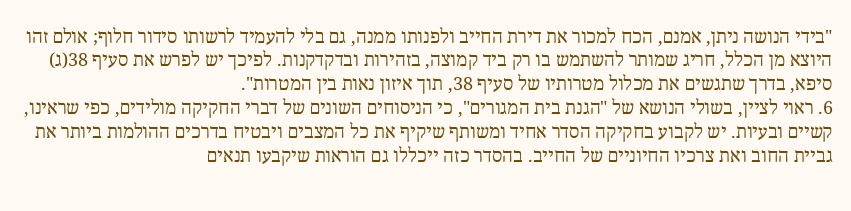"בידי הנושה ניתן, אמנם, הכח למכור את דירת החייב ולפנותו ממנה, גם בלי להעמיד לרשותו סידור חלוף; אולם זהו היוצא מן הכלל, חריג שמותר להשתמש בו רק ביד קמוצה, בזהירות ובדקדקנות. לפיכך יש לפרש את סעיף 38(ג) סיפא, בדרך שתגשים את מכלול מטרותיו של סעיף 38, תוך איזון נאות בין המטרות".
6. ראוי לציין, בשולי הנושא של "הגנת בית המגורים", כי הניסוחים השונים של דברי החקיקה מולידים, כפי שראינו, קשיים ובעיות. יש לקבוע בחקיקה הסדר אחיד ומשותף שיקיף את כל המצבים ויבטיח בדרכים ההולמות ביותר את גביית החוב ואת צרכיו החיוניים של החייב. בהסדר כזה ייכללו גם הוראות שיקבעו תנאים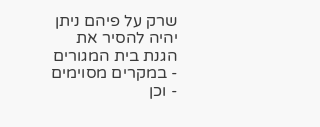שרק על פיהם ניתן יהיה להסיר את הגנת בית המגורים - במקרים מסוימים - וכן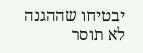יבטיחו שההגנה לא תוסר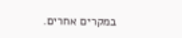במקרים אחרים.